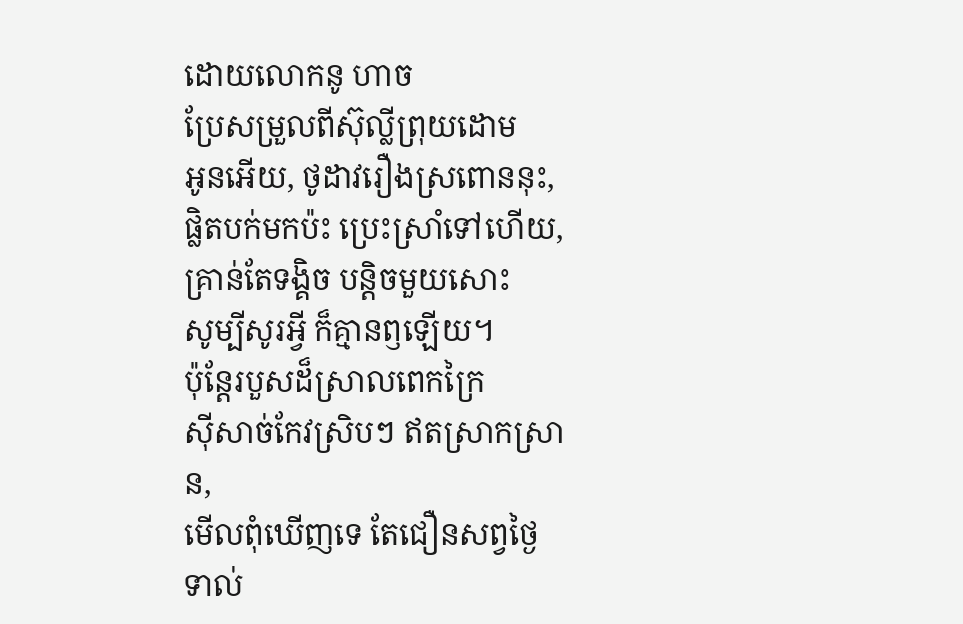ដោយលោកនូ ហាច
ប្រែសម្រួលពីស៊ុល្លីព្រុយដោម
អូនអើយ, ថូដាវរឿងស្រពោននុះ,
ផ្លិតបក់មកប៉ះ ប្រេះស្រាំទៅហើយ,
គ្រាន់តែទង្គិច បន្តិចមួយសោះ
សូម្បីសូរអ្វី ក៏គ្មានឭឡើយ។
ប៉ុន្តែរបួសដ៏ស្រាលពេកក្រៃ
ស៊ីសាច់កែវស្រិបៗ ឥតស្រាកស្រាន,
មើលពុំឃើញទេ តែជឿនសព្វថ្ងៃ
ទាល់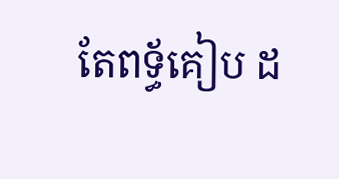តែពទ្ធ័គៀប ដ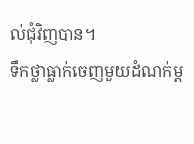ល់ជុំវិញបាន។
ទឹកថ្លាធ្លាក់ចេញមួយដំណក់ម្ត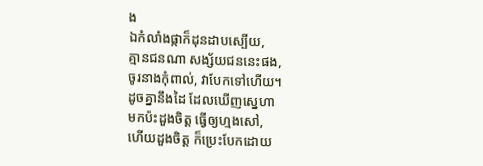ង
ឯកំលាំងផ្កាក៏ដុនដាបស្បើយ,
គ្មានជនណា សង្ស័យជននេះផង,
ចូរនាងកុំពាល់, វាបែកទៅហើយ។
ដូចគ្នានឹងដៃ ដែលឃើញស្នេហា
មកប៉ះដួងចិត្ត ធ្វើឲ្យហ្មងសៅ,
ហើយដួងចិត្ត ក៏ប្រេះបែកដោយ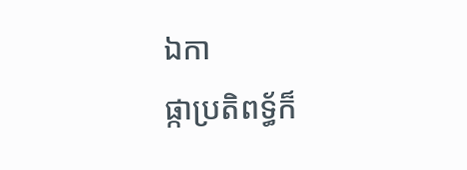ឯកា
ផ្កាប្រតិពទ្ធ័ក៏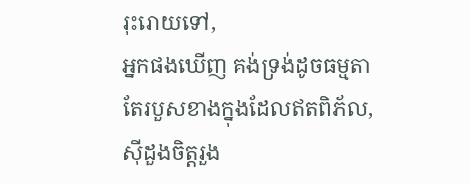រុះរោយទៅ,
អ្នកផងឃើញ គង់ទ្រង់ដូចធម្មតា
តែរបួសខាងក្នុងដែលឥតពិភ័ល,
ស៊ីដួងចិត្តរួង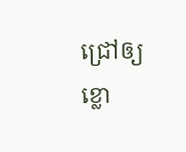ជ្រៅឲ្យខ្លោ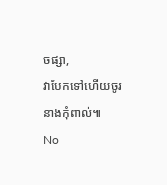ចផ្សា,
វាបែកទៅហើយចូរនាងកុំពាល់៕
No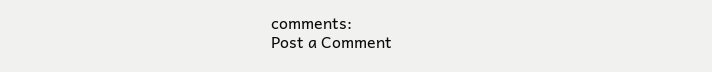comments:
Post a Comment